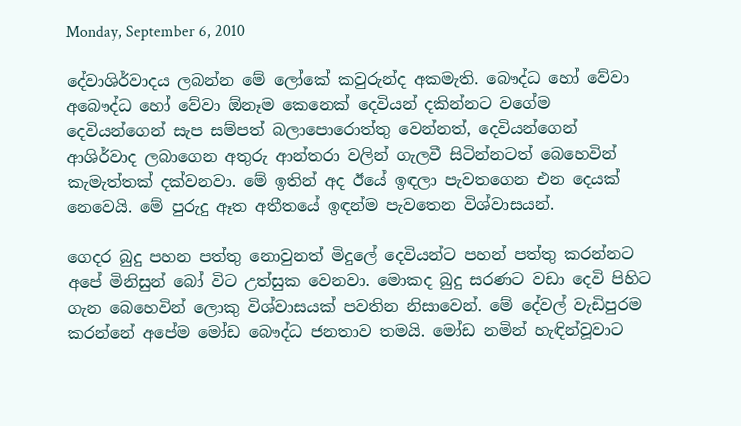Monday, September 6, 2010

දේවාශිර්වාදය ලබන්න මේ ලෝකේ කවුරුන්ද අකමැති. බෞද්ධ හෝ වේවා අබෞද්ධ හෝ වේවා ඕනෑම කෙනෙක් දෙවියන් දකින්නට වගේම දෙවියන්ගෙන් සැප සම්පත් බලාපොරොත්තු වෙන්නත්, දෙවියන්ගෙන් ආශිර්වාද ලබාගෙන අතුරු ආන්තරා වලින් ගැලවී සිටින්නටත් බෙහෙවින් කැමැත්තක් දක්වනවා. මේ ඉතින් අද ඊයේ ඉඳලා පැවතගෙන එන දෙයක් නෙවෙයි. මේ පුරුදු ඈත අතීතයේ ඉඳන්ම පැවතෙන විශ්වාසයන්.

ගෙදර බුදු පහන පත්තු නොවුනත් මිදුලේ දෙවියන්ට පහන් පත්තු කරන්නට අපේ මිනිසුන් බෝ විට උත්සුක වෙනවා. මොකද බුදු සරණට වඩා දෙවි පිහිට ගැන බෙහෙවින් ලොකු විශ්වාසයක් පවතින නිසාවෙන්. මේ දේවල් වැඩිපුරම කරන්නේ අපේම මෝඩ බෞද්ධ ජනතාව තමයි. මෝඩ නමින් හැඳින්වූවාට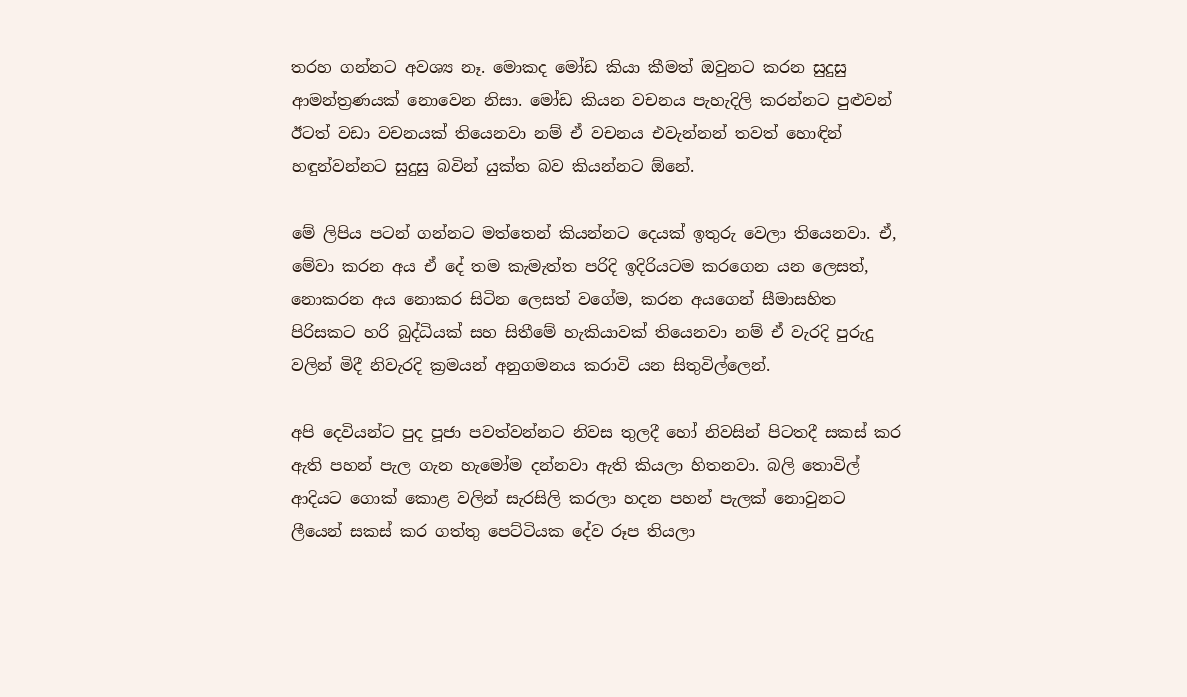තරහ ගන්නට අවශ්‍ය නෑ. මොකද මෝඩ කියා කීමත් ඔවුනට කරන සුදුසු ආමන්ත්‍රණයක් නොවෙන නිසා. මෝඩ කියන වචනය පැහැදිලි කරන්නට පුළුවන් ඊටත් වඩා වචනයක් තියෙනවා නම් ඒ වචනය එවැන්නන් තවත් හොඳින් හඳුන්වන්නට සුදුසු බවින් යුක්ත බව කියන්නට ඕනේ.

මේ ලිපිය පටන් ගන්නට මත්තෙන් කියන්නට දෙයක් ඉතුරු වෙලා තියෙනවා. ඒ, මේවා කරන අය ඒ දේ තම කැමැත්ත පරිදි ඉදිරියටම කරගෙන යන ලෙසත්, නොකරන අය නොකර සිටින ලෙසත් වගේම, කරන අයගෙන් සීමාසහිත පිරිසකට හරි බුද්ධියක් සහ සිතීමේ හැකියාවක් තියෙනවා නම් ඒ වැරදි පුරුදු වලින් මිදී නිවැරදි ක්‍රමයන් අනුගමනය කරාවි යන සිතුවිල්ලෙන්.

අපි දෙවියන්ට පුද පූජා පවත්වන්නට නිවස තුලදී හෝ නිවසින් පිටතදී සකස් කර ඇති පහන් පැල ගැන හැමෝම දන්නවා ඇති කියලා හිතනවා. බලි තොවිල් ආදියට ගොක් කොළ වලින් සැරසිලි කරලා හදන පහන් පැලක් නොවුනට ලීයෙන් සකස් කර ගත්තු පෙට්ටියක දේව රූප තියලා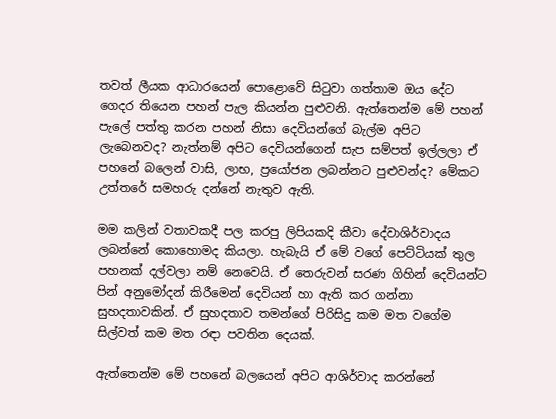තවත් ලීයක ආධාරයෙන් පොළොවේ සිටුවා ගත්තාම ඔය දේට ගෙදර තියෙන පහන් පැල කියන්න පුළුවනි. ඇත්තෙන්ම මේ පහන් පැලේ පත්තු කරන පහන් නිසා දෙවියන්ගේ බැල්ම අපිට ලැබෙනවද? නැත්නම් අපිට දෙවියන්ගෙන් සැප සම්පත් ඉල්ලලා ඒ පහනේ බලෙන් වාසි, ලාභ, ප්‍රයෝජන ලබන්නට පුළුවන්ද? මේකට උත්තරේ සමහරු දන්නේ නැතුව ඇති.

මම කලින් වතාවකදී පල කරපු ලිපියකදි කීවා දේවාශිර්වාදය ලබන්නේ කොහොමද කියලා. හැබැයි ඒ මේ වගේ පෙට්ටියක් තුල පහනක් දල්වලා නම් නෙවෙයි. ඒ තෙරුවන් සරණ ගිහින් දෙවියන්ට පින් අනුමෝදන් කිරීමෙන් දෙවියන් හා ඇති කර ගන්නා සුහදතාවකින්. ඒ සුහදතාව තමන්ගේ පිරිසිදු කම මත වගේම සිල්වත් කම මත රඳා පවතින දෙයක්.

ඇත්තෙන්ම මේ පහනේ බලයෙන් අපිට ආශිර්වාද කරන්නේ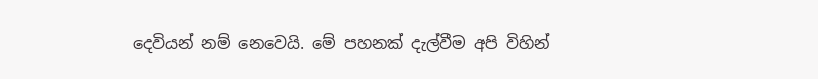දෙවියන් නම් නෙවෙයි. මේ පහනක් දැල්වීම අපි විහින්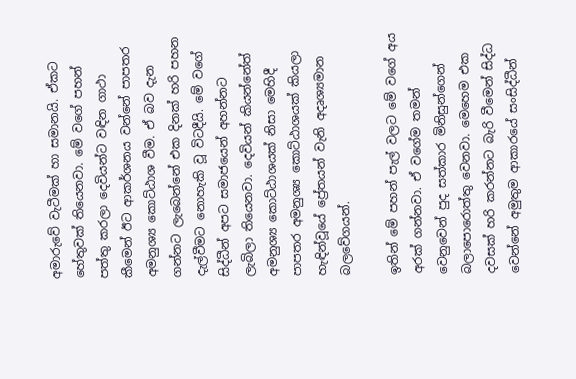අමාරුවේ වැටීමක් හා සමානයි. ඒකට හේතුවක් තියෙනවා. මේ වගේ පහන් පත්තු කරලා දෙවියන්ට වඳින ගාථා කීමෙන් ඊට ආකර්ශනය වන්නේ පාපතර අමනුශ්‍ය කොට්ඨාශ වීම. ඒ බව දැන ගන්නට ලැබෙන්නේ එක දිනක් හරි පහන දැල්වීමට නොහැකි වූ විටදීයි. මේ වගේ සිද්ධීන් අපට සමාජයෙන් අහන්නට ලැබිලා තියෙනවා. දෙවියන් කියන්නේත් අමනුශ්‍ය කොට්ඨාශයක් නිසා මෙහිදී පාපතර අමනුශ්‍ය කොට්ඨාශයක් කියලා හැඳින්වූයේ ප්‍රේතයන් වැනි අදෘශ්‍යමාන බලවේගයන්.

ඉතින් මේ පහන් පැල් වලට මේ වගේ අය අරක් ගන්නවා. ඒ වගේම තමන් වෙනුවෙන් පුද සත්කාර මිනිසුන්ගෙන් බලාපොරොත්තු වෙනවා. මෙහෙම එක දවසක් හරි කරන්නට බැරි වීමෙන් සිද්ධ වෙන්නේ අමුතුම ආකාරයේ සංසිද්ධීන්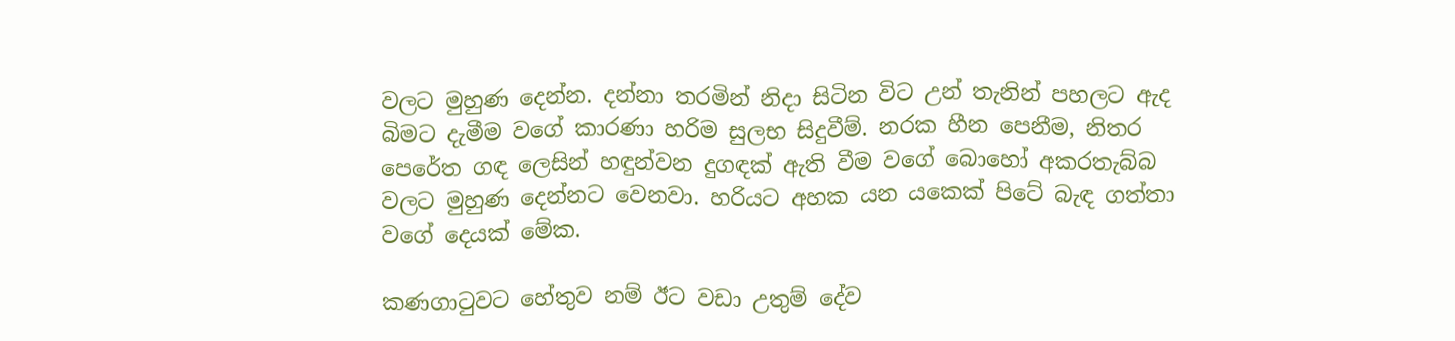වලට මුහුණ දෙන්න. දන්නා තරමින් නිදා සිටින විට උන් තැනින් පහලට ඇද බිමට දැමීම වගේ කාරණා හරිම සුලභ සිදුවීම්. නරක හීන පෙනීම, නිතර පෙරේත ගඳ ලෙසින් හඳුන්වන දුගඳක් ඇති වීම වගේ බොහෝ අකරතැබ්බ වලට මුහුණ දෙන්නට වෙනවා. හරියට අහක යන යකෙක් පිටේ බැඳ ගත්තා වගේ දෙයක් මේක.

කණගාටුවට හේතුව නම් ඊට වඩා උතුම් දේව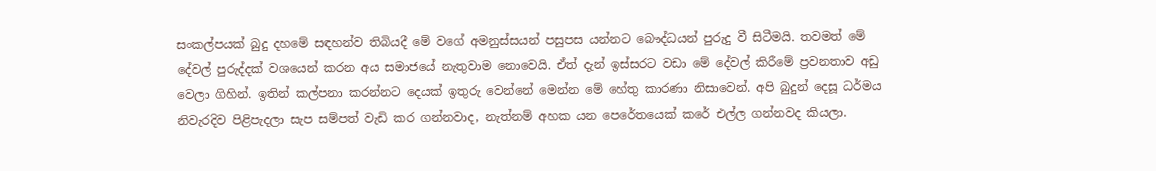සංකල්පයක් බුදු දහමේ සඳහන්ව තිබියදී මේ වගේ අමනුස්සයන් පසුපස යන්නට බෞද්ධයන් පුරුදු වී සිටීමයි. තවමත් මේ දේවල් පුරුද්දක් වශයෙන් කරන අය සමාජයේ නැතුවාම නොවෙයි. ඒත් දැන් ඉස්සරට වඩා මේ දේවල් කිරීමේ ප්‍රවනතාව අඩු වෙලා ගිහින්. ඉතින් කල්පනා කරන්නට දෙයක් ඉතුරු වෙන්නේ මෙන්න මේ හේතු කාරණා නිසාවෙන්. අපි බුදුන් දෙසූ ධර්මය නිවැරදිව පිළිපැදලා සැප සම්පත් වැඩි කර ගන්නවාද, නැත්නම් අහක යන පෙරේතයෙක් කරේ එල්ල ගන්නවද කියලා.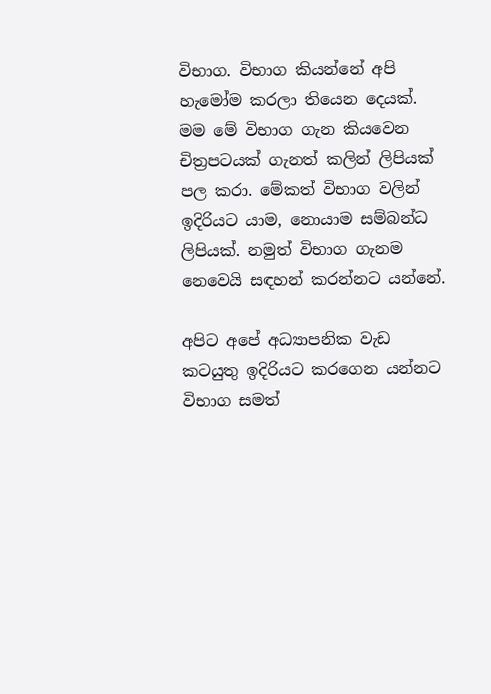විභාග. විභාග කියන්නේ අපි හැමෝම කරලා තියෙන දෙයක්. මම මේ විභාග ගැන කියවෙන චිත්‍රපටයක් ගැනත් කලින් ලිපියක් පල කරා. මේකත් විභාග වලින් ඉදිරියට යාම, නොයාම සම්බන්ධ ලිපියක්. නමුත් විභාග ගැනම නෙවෙයි සඳහන් කරන්නට යන්නේ.

අපිට අපේ අධ්‍යාපනික වැඩ කටයුතු ඉදිරියට කරගෙන යන්නට විභාග සමත්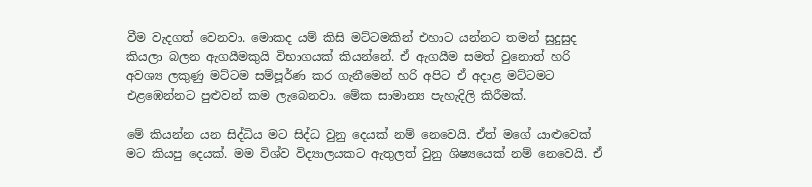වීම වැදගත් වෙනවා. මොකද යම් කිසි මට්ටමකින් එහාට යන්නට තමන් සුදුසුද කියලා බලන ඇගයීමකුයි විභාගයක් කියන්නේ. ඒ ඇගයීම සමත් වුනොත් හරි අවශ්‍ය ලකුණු මට්ටම සම්පූර්ණ කර ගැනීමෙන් හරි අපිට ඒ අදාළ මට්ටමට එළඹෙන්නට පුළුවන් කම ලැබෙනවා. මේක සාමාන්‍ය පැහැදිලි කිරීමක්.

මේ කියන්න යන සිද්ධිය මට සිද්ධ වුනු දෙයක් නම් නෙවෙයි. ඒත් මගේ යාළුවෙක් මට කියපු දෙයක්. මම විශ්ව විද්‍යාලයකට ඇතුලත් වුනු ශිෂ්‍යයෙක් නම් නෙවෙයි. ඒ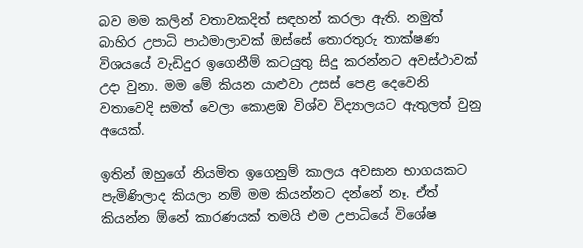බව මම කලින් වතාවකදිත් සඳහන් කරලා ඇති. නමුත් බාහිර උපාධි පාඨමාලාවක් ඔස්සේ තොරතුරු තාක්ෂණ විශයයේ වැඩිදුර ඉගෙනීම් කටයුතු සිදු කරන්නට අවස්ථාවක් උදා වුනා. මම මේ කියන යාළුවා උසස් පෙළ දෙවෙනි වතාවෙදි සමත් වෙලා කොළඹ විශ්ව විද්‍යාලයට ඇතුලත් වුනු අයෙක්.

ඉතින් ඔහුගේ නියමිත ඉගෙනුම් කාලය අවසාන භාගයකට පැමිණිලාද කියලා නම් මම කියන්නට දන්නේ නෑ. ඒත් කියන්න ඕනේ කාරණයක් තමයි එම උපාධියේ විශේෂ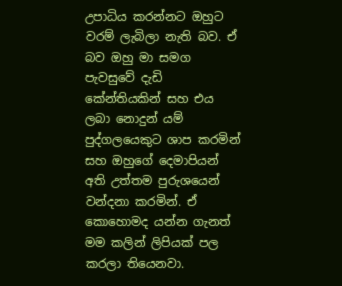උපාධිය කරන්නට ඔහුට වරම් ලැබිලා නැති බව. ඒ බව ඔහු මා සමග පැවසුවේ දැඩි කේන්තියකින් සහ එය ලබා නොදුන් යම් පුද්ගලයෙකුට ශාප කරමින් සහ ඔහුගේ දෙමාපියන් අති උත්තම පුරුශයෙන් වන්දනා කරමින්. ඒ කොහොමද යන්න ගැනත් මම කලින් ලිපියක් පල කරලා තියෙනවා.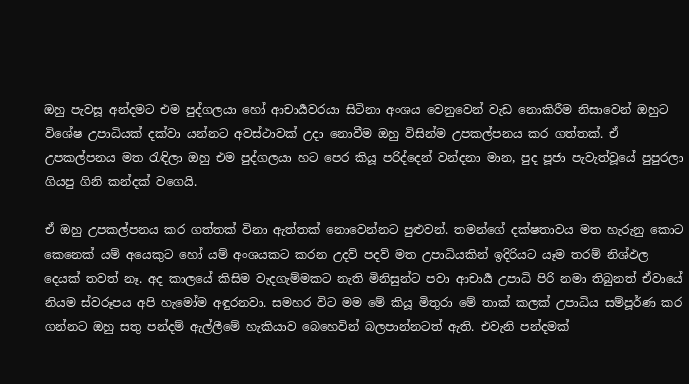ඔහු පැවසූ අන්දමට එම පුද්ගලයා හෝ ආචාර්‍යවරයා සිටිනා අංශය වෙනුවෙන් වැඩ නොකිරීම නිසාවෙන් ඔහුට විශේෂ උපාධියක් දක්වා යන්නට අවස්ථාවක් උදා නොවීම ඔහු විසින්ම උපකල්පනය කර ගත්තක්. ඒ උපකල්පනය මත රැඳිලා ඔහු එම පුද්ගලයා හට පෙර කියූ පරිද්දෙන් වන්දනා මාන, පුද පූජා පැවැත්වූයේ පුපුරලා ගියපු ගිනි කන්දක් වගෙයි.

ඒ ඔහු උපකල්පනය කර ගත්තක් විනා ඇත්තක් නොවෙන්නට පුළුවන්. තමන්ගේ දක්ෂතාවය මත හැරුනු කොට කෙනෙක් යම් අයෙකුට හෝ යම් අංශයකට කරන උදව් පදව් මත උපාධියකින් ඉදිරියට යෑම තරම් නිශ්ඵල දෙයක් තවත් නෑ. අද කාලයේ කිසිම වැදගැම්මකට නැති මිනිසුන්ට පවා ආචාර්‍ය උපාධි පිරි නමා තිබුනත් ඒවායේ නියම ස්වරූපය අපි හැමෝම අඳුරනවා. සමහර විට මම මේ කියූ මිතුරා මේ තාක් කලක් උපාධිය සම්පූර්ණ කර ගන්නට ඔහු සතු පන්දම් ඇල්ලීමේ හැකියාව බෙහෙවින් බලපාන්නටත් ඇති. එවැනි පන්දමක්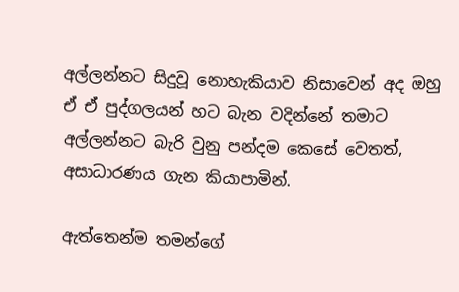අල්ලන්නට සිදුවූ නොහැකියාව නිසාවෙන් අද ඔහු ඒ ඒ පුද්ගලයන් හට බැන වදින්නේ තමාට අල්ලන්නට බැරි වුනු පන්දම කෙසේ වෙතත්, අසාධාරණය ගැන කියාපාමින්.

ඇත්තෙන්ම තමන්ගේ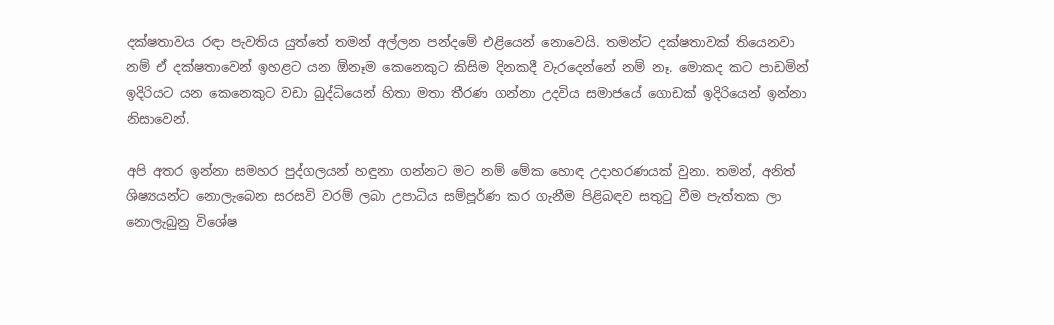දක්ෂතාවය රඳා පැවතිය යුත්තේ තමන් අල්ලන පන්දමේ එළියෙන් නොවෙයි. තමන්ට දක්ෂතාවක් තියෙනවා නම් ඒ දක්ෂතාවෙන් ඉහළට යන ඕනෑම කෙනෙකුට කිසිම දිනකදී වැරදෙන්නේ නම් නෑ. මොකද කට පාඩමින් ඉදිරියට යන කෙනෙකුට වඩා බුද්ධියෙන් හිතා මතා තීරණ ගන්නා උදවිය සමාජයේ ගොඩක් ඉදිරියෙන් ඉන්නා නිසාවෙන්.

අපි අතර ඉන්නා සමහර පුද්ගලයන් හඳුනා ගන්නට මට නම් මේක හොඳ උදාහරණයක් වුනා. තමන්, අනිත් ශිෂ්‍යයන්ට නොලැබෙන සරසවි වරම් ලබා උපාධිය සම්පූර්ණ කර ගැනීම පිළිබඳව සතුටු වීම පැත්තක ලා නොලැබුනු විශේෂ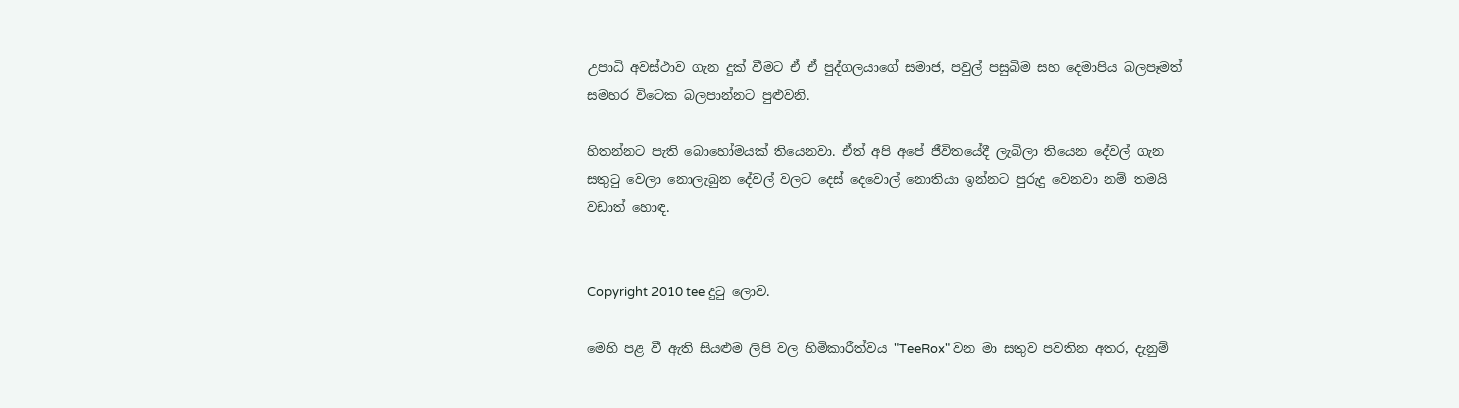උපාධි අවස්ථාව ගැන දුක් වීමට ඒ ඒ පුද්ගලයාගේ සමාජ, පවුල් පසුබිම සහ දෙමාපිය බලපෑමත් සමහර විටෙක බලපාන්නට පුළුවනි.

හිතන්නට පැති බොහෝමයක් තියෙනවා. ඒත් අපි අපේ ජීවිතයේදී ලැබිලා තියෙන දේවල් ගැන සතුටු වෙලා නොලැබුන දේවල් වලට දෙස් දෙවොල් නොතියා ඉන්නට පුරුදු වෙනවා නම් තමයි වඩාත් හොඳ.


Copyright 2010 tee දුටු ලොව.

මෙහි පළ වී ඇති සියළුම ලිපි වල හිමිකාරීත්වය "TeeRox" වන මා සතුව පවතින අතර, දැනුම්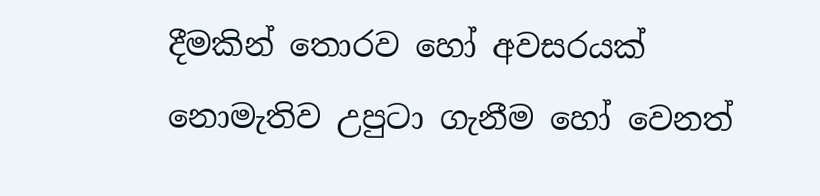දීමකින් තොරව හෝ අවසරයක් නොමැතිව උපුටා ගැනීම හෝ වෙනත්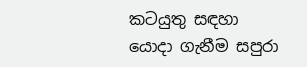කටයුතු සඳහා යොදා ගැනීම සපුරා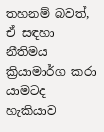තහනම් බවත්, ඒ සඳහා නීතිමය ක්‍රියාමාර්ග කරා යාමටද හැකියාව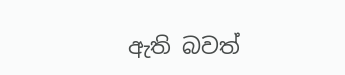ඇති බවත්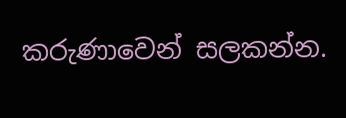කරුණාවෙන් සලකන්න.